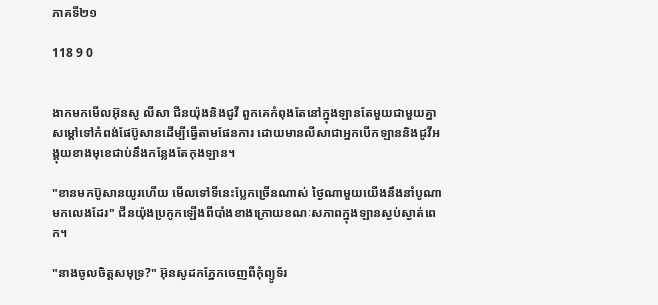ភាគទី២១

118 9 0


ងាកមកមើលអ៊ុនសូ លីសា ជីនយ៉ុងនិងជូវី ពួកគេកំពុងតែនៅក្នុងឡានតែមួយជាមួយគ្នាសម្ដៅទៅកំពង់ផែប៊ូសានដើម្បីធ្វើតាមផែនការ ដោយមានលីសាជាអ្នកបើកឡាននិងជូវីអង្គុយខាងមុខេជាប់នឹងកន្លែងតែកុងឡាន។

"ខានមកប៊ូសានយូរហើយ មើលទៅទីនេះប្លែកច្រើនណាស់ ថ្ងៃណាមួយយើងនឹងនាំបូណាមកលេងដែរ" ជីនយ៉ុងប្រកូកឡើងពីបាំងខាងក្រោយខណៈសភាពក្នុងឡានស្ងប់ស្ងាត់ពេក។

"នាងចូលចិត្តសមុទ្រ?" អ៊ុនសូដកភ្នែកចេញពីកុំព្យូទ័រ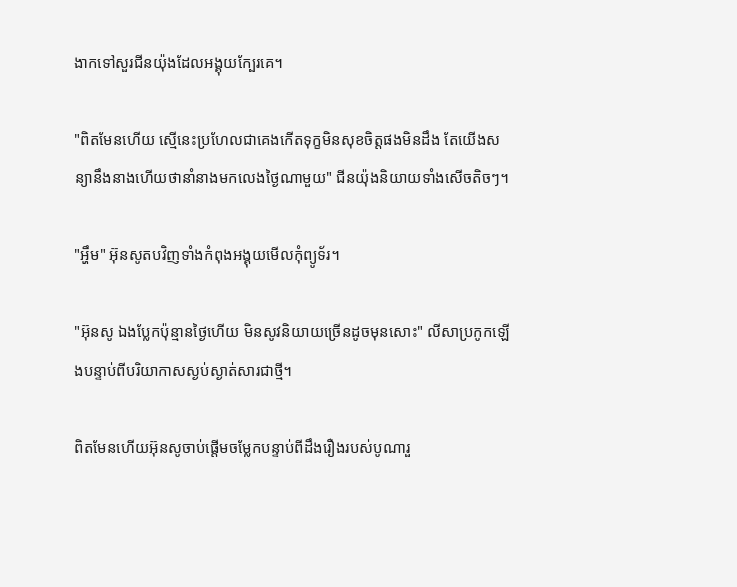ងាកទៅសួរជីនយ៉ុងដែលអង្គុយក្បែរគេ។

"ពិតមែនហើយ ស្មើនេះប្រហែលជាគេងកើតទុក្ខមិនសុខចិត្តផងមិនដឹង តែយើងសន្យានឹងនាងហើយថានាំនាងមកលេងថ្ងៃណាមួយ" ជីនយ៉ុងនិយាយទាំងសើចតិចៗ។

"អ្ហឹម" អ៊ុនសូតបវិញទាំងកំពុងអង្គុយមើលកុំព្យូទ័រ។

"អ៊ុនសូ ឯងប្លែកប៉ុន្មានថ្ងៃហើយ មិនសូវនិយាយច្រើនដូចមុនសោះ" លីសាប្រកូកឡើងបន្ទាប់ពីបរិយាកាសស្ងប់ស្ងាត់សារជាថ្មី។

ពិតមែនហើយអ៊ុនសូចាប់ផ្តើមចម្លែកបន្ទាប់ពីដឹងរឿងរបស់បូណារួ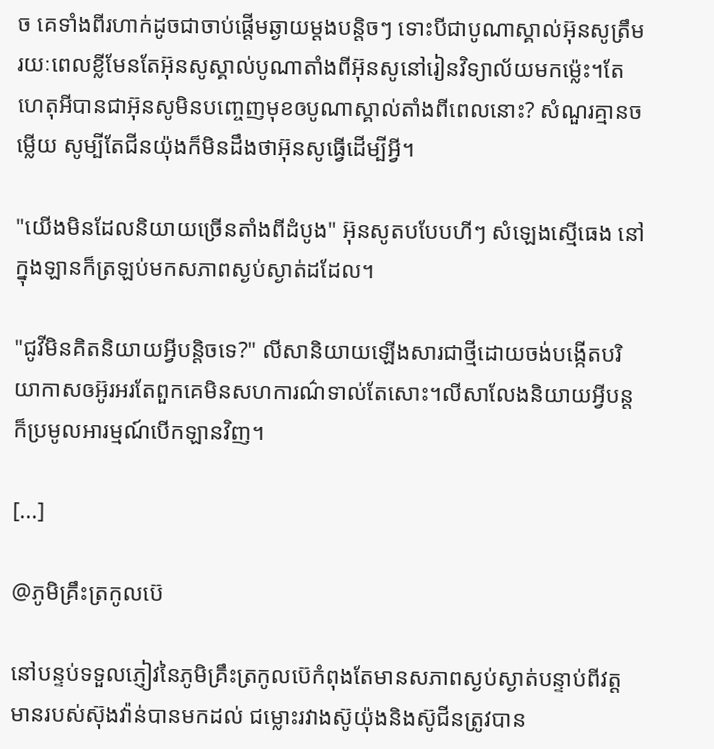ច គេទាំងពីរហាក់ដូចជាចាប់ផ្ដើមឆ្ងាយម្ដងបន្តិចៗ ទោះបីជាបូណាស្គាល់អ៊ុនសូត្រឹមរយៈពេលខ្លីមែនតែអ៊ុនសូស្គាល់បូណាតាំងពីអ៊ុនសូនៅរៀនវិទ្យាល័យមកម្ល៉េះ។តែហេតុអីបានជាអ៊ុនសូមិនបញ្ចេញមុខឲបូណាស្គាល់តាំងពីពេលនោះ? សំណួរគ្មានចម្លើយ សូម្បីតែជីនយ៉ុងក៏មិនដឹងថាអ៊ុនសូធ្វើដើម្បីអ្វី។

"យើងមិនដែលនិយាយច្រើនតាំងពីដំបូង" អ៊ុនសូតបបែបហីៗ សំឡេងស្មើធេង នៅក្នុងឡានក៏ត្រឡប់មកសភាពស្ងប់ស្ងាត់ដដែល។

"ជូវីមិនគិតនិយាយអ្វីបន្តិចទេ?" លីសានិយាយឡើងសារជាថ្មីដោយចង់បង្កើតបរិយាកាសឲអ៊ូរអរតែពួកគេមិនសហការណ៌ទាល់តែសោះ។លីសាលែងនិយាយអ្វីបន្តក៏ប្រមូលអារម្មណ៍បើកឡានវិញ។

[...]

@ភូមិគ្រឹះត្រកូលប៊េ

នៅបន្ទប់ទទួលភ្ញៀវនៃភូមិគ្រឹះត្រកូលប៊េកំពុងតែមានសភាពស្ងប់ស្ងាត់បន្ទាប់ពីវត្តមានរបស់ស៊ុងវ៉ាន់បានមកដល់ ជម្លោះរវាងស៊ូយ៉ុងនិងស៊ូជីនត្រូវបាន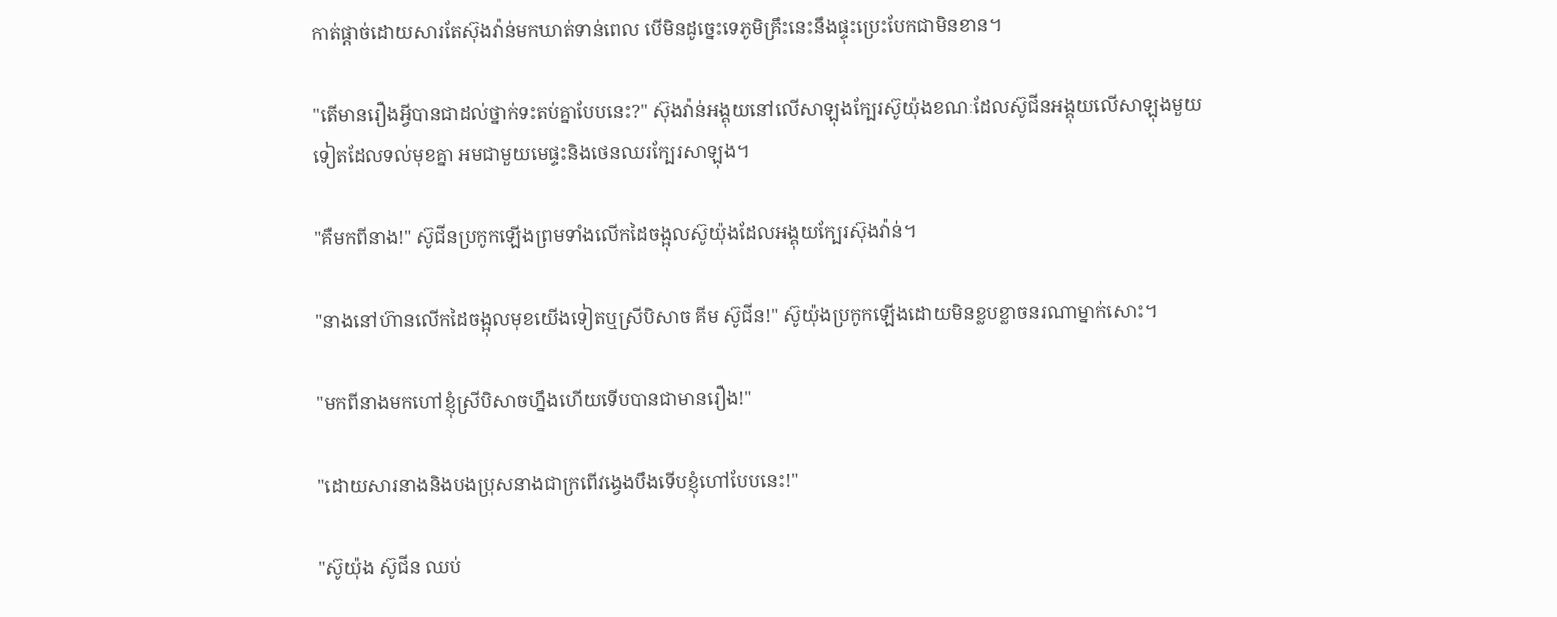កាត់ផ្ដាច់ដោយសារតែស៊ុងវ៉ាន់មកឃាត់ទាន់ពេល បើមិនដូច្នេះទេភូមិគ្រឹះនេះនឹងផ្ទុះប្រេះបែកជាមិនខាន។

"តើមានរឿងអ្វីបានជាដល់ថ្នាក់ទះតប់គ្នាបែបនេះ?" ស៊ុងវ៉ាន់អង្គុយនៅលើសាឡុងក្បែរស៊ូយ៉ុងខណៈដែលស៊ូជីនអង្គុយលើសាឡុងមួយទៀតដែលទល់មុខគ្នា អមជាមួយមេផ្ទះនិងថេនឈរក្បែរសាឡុង។

"គឺមកពីនាង!" ស៊ូជីនប្រកូកឡើងព្រមទាំងលើកដៃចង្អុលស៊ូយ៉ុងដែលអង្គុយក្បែរស៊ុងវ៉ាន់។

"នាងនៅហ៊ានលើកដៃចង្អុលមុខយើងទៀតឬស្រីបិសាច គីម ស៊ូជីន!" ស៊ូយ៉ុងប្រកូកឡើងដោយមិនខ្លបខ្លាចនរណាម្នាក់សោះ។

"មកពីនាងមកហៅខ្ញុំស្រីបិសាចហ្នឹងហើយទើបបានជាមានរឿង!"

"ដោយសារនាងនិងបងប្រុសនាងជាក្រពើវង្វេងបឹងទើបខ្ញុំហៅបែបនេះ!"

"ស៊ូយ៉ុង ស៊ូជីន ឈប់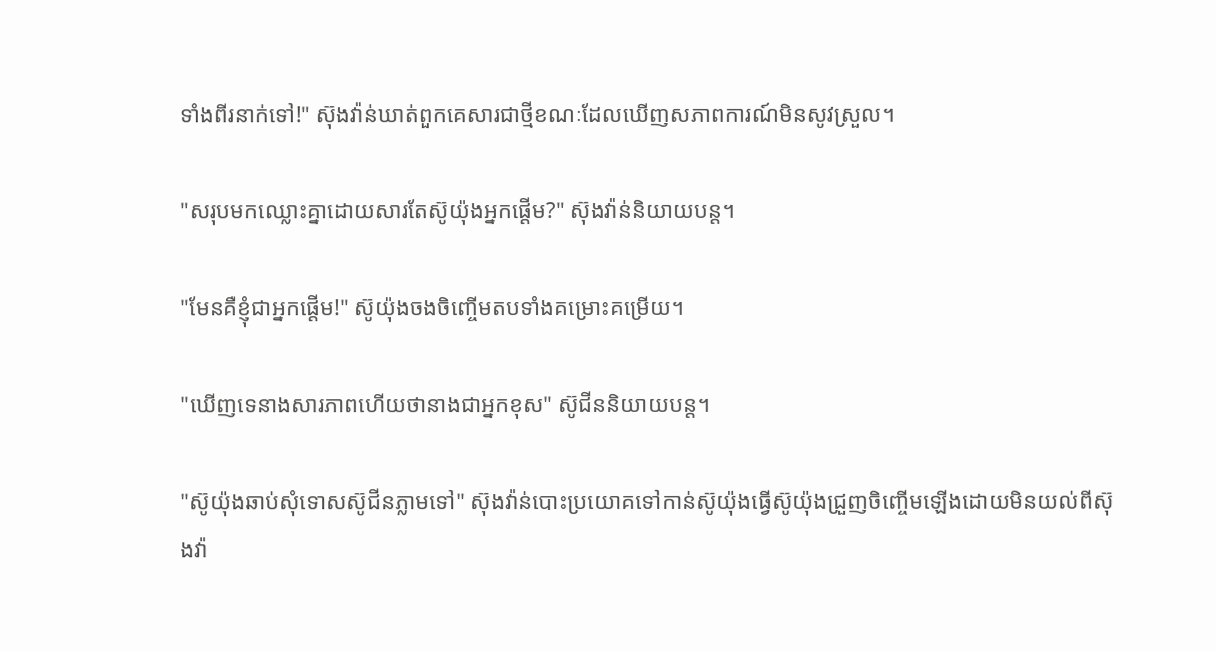ទាំងពីរនាក់ទៅ!" ស៊ុងវ៉ាន់ឃាត់ពួកគេសារជាថ្មីខណៈដែលឃើញសភាពការណ៍មិនសូវស្រួល។

"សរុបមកឈ្លោះគ្នាដោយសារតែស៊ូយ៉ុងអ្នកផ្ដើម?" ស៊ុងវ៉ាន់និយាយបន្ត។

"មែនគឺខ្ញុំជាអ្នកផ្ដើម!" ស៊ូយ៉ុងចងចិញ្ចើមតបទាំងគម្រោះគម្រើយ។

"ឃើញទេនាងសារភាពហើយថានាងជាអ្នកខុស" ស៊ូជីននិយាយបន្ត។

"ស៊ូយ៉ុងឆាប់សុំទោសស៊ូជីនភ្លាមទៅ" ស៊ុងវ៉ាន់បោះប្រយោគទៅកាន់ស៊ូយ៉ុងធ្វើស៊ូយ៉ុងជ្រួញចិញ្ចើមឡើងដោយមិនយល់ពីស៊ុងវ៉ា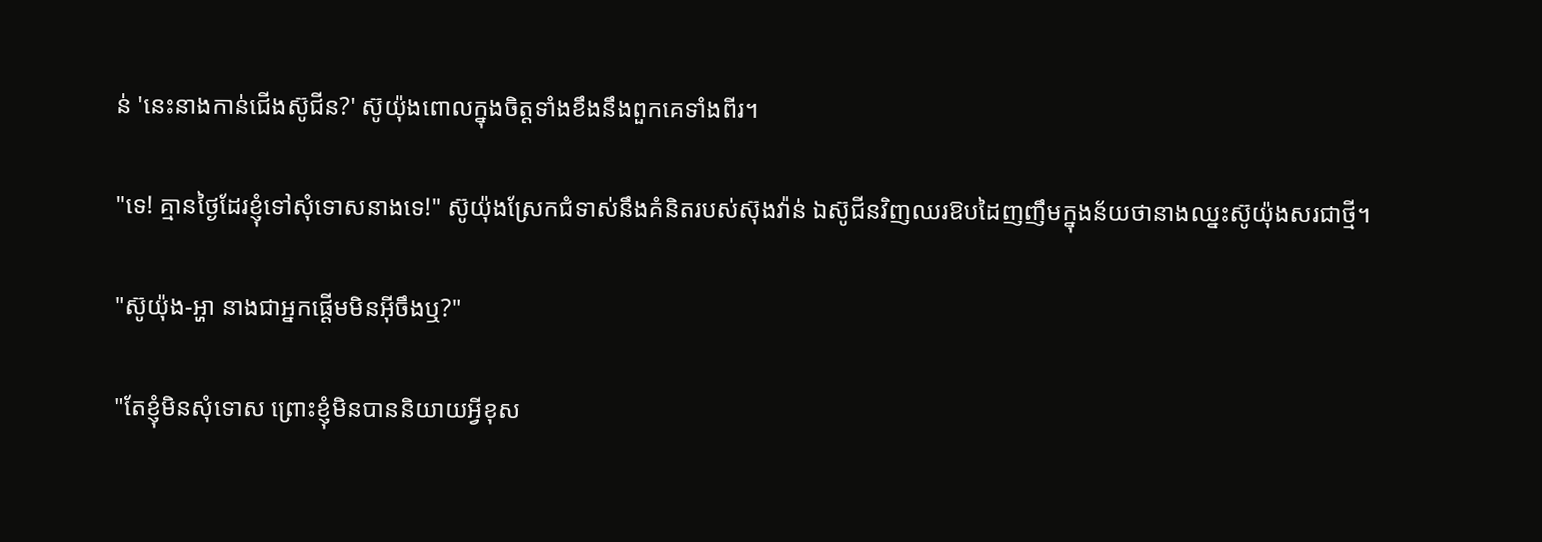ន់ 'នេះនាងកាន់ជើងស៊ូជីន?' ស៊ូយ៉ុងពោលក្នុងចិត្តទាំងខឹងនឹងពួកគេទាំងពីរ។

"ទេ! គ្មានថ្ងៃដែរខ្ញុំទៅសុំទោសនាងទេ!" ស៊ូយ៉ុងស្រែកជំទាស់នឹងគំនិតរបស់ស៊ុងវ៉ាន់ ឯស៊ូជីនវិញឈរឱបដៃញញឹមក្នុងន័យថានាងឈ្នះស៊ូយ៉ុងសរជាថ្មី។

"ស៊ូយ៉ុង-អ្ហា នាងជាអ្នកផ្ដើមមិនអ៊ីចឹងឬ?"

"តែខ្ញុំមិនសុំទោស ព្រោះខ្ញុំមិនបាននិយាយអ្វីខុស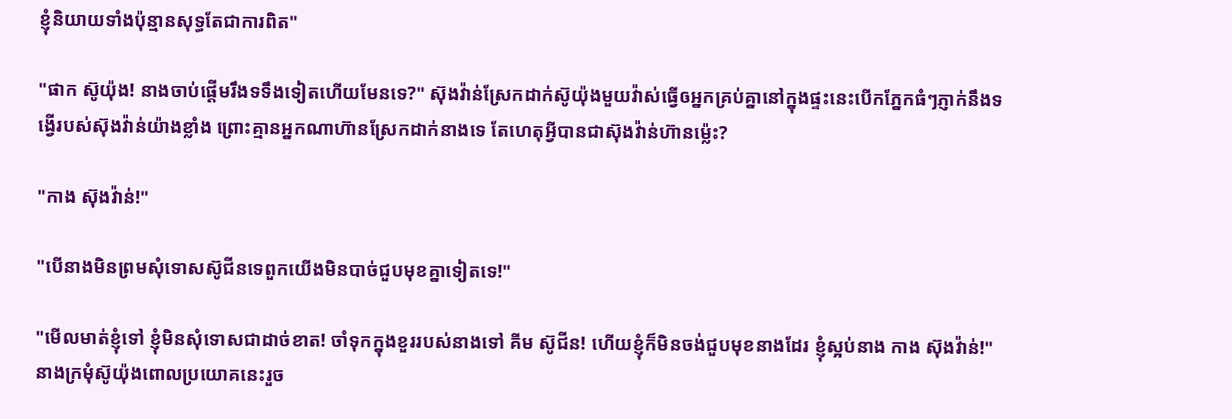ខ្ញុំនិយាយទាំងប៉ុន្មានសុទ្ធតែជាការពិត"

"ផាក ស៊ូយ៉ុង! នាងចាប់ផ្តើមរឹងទទឹងទៀតហើយមែនទេ?" ស៊ុងវ៉ាន់ស្រែកដាក់ស៊ូយ៉ុងមួយវ៉ាស់ធ្វើឲអ្នកគ្រប់គ្នានៅក្នុងផ្ទះនេះបើកភ្នែកធំៗភ្ញាក់នឹងទង្វើរបស់ស៊ុងវ៉ាន់យ៉ាងខ្លាំង ព្រោះគ្មានអ្នកណាហ៊ានស្រែកដាក់នាងទេ តែហេតុអ្វីបានជាស៊ុងវ៉ាន់ហ៊ានម្ល៉េះ?

"កាង ស៊ុងវ៉ាន់!"

"បើនាងមិនព្រមសុំទោសស៊ូជីនទេពួកយើងមិនបាច់ជួបមុខគ្នាទៀតទេ!"

"មើលមាត់ខ្ញុំទៅ ខ្ញុំមិនសុំទោសជាដាច់ខាត! ចាំទុកក្នុងខួររបស់នាងទៅ គីម ស៊ូជីន! ហើយខ្ញុំក៏មិនចង់ជួបមុខនាងដែរ ខ្ញុំស្អប់នាង កាង ស៊ុងវ៉ាន់!" នាងក្រមុំស៊ូយ៉ុងពោលប្រយោគនេះរួច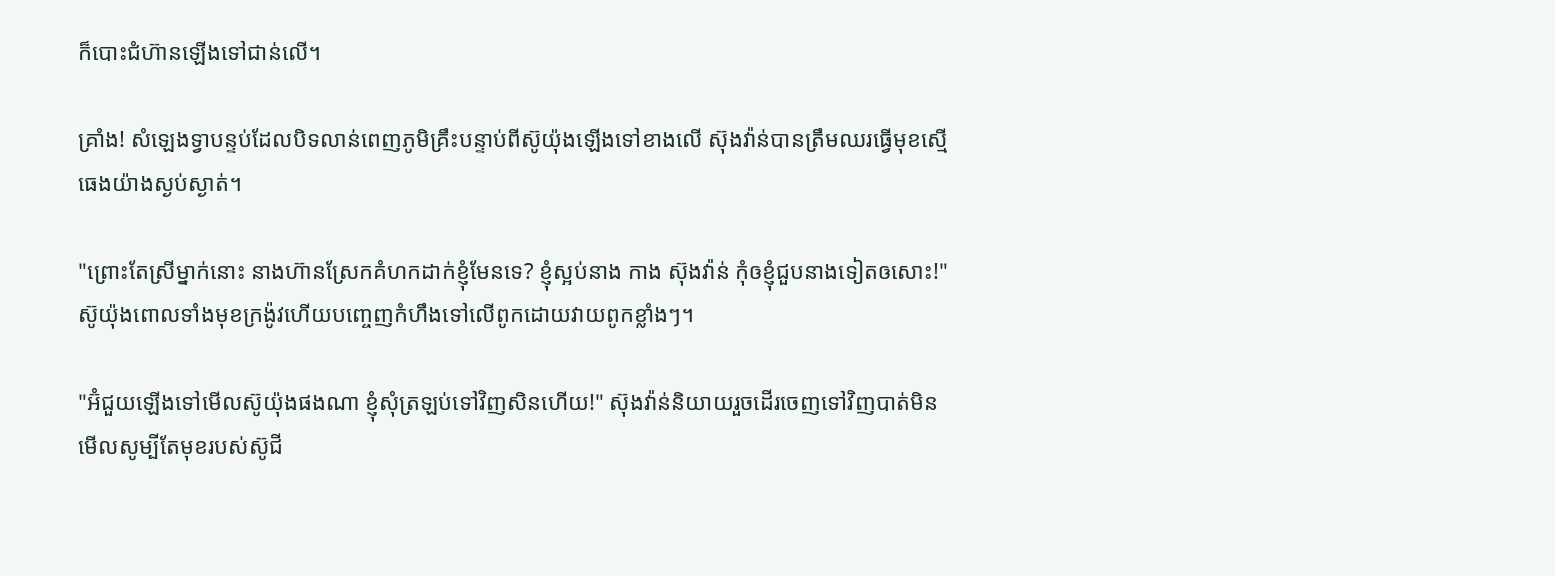ក៏បោះជំហ៊ានឡើងទៅជាន់លើ។

គ្រាំង! សំឡេងទ្វាបន្ទប់ដែលបិទលាន់ពេញភូមិគ្រឹះបន្ទាប់ពីស៊ូយ៉ុងឡើងទៅខាងលើ ស៊ុងវ៉ាន់បានត្រឹមឈរធ្វើមុខស្មើធេងយ៉ាងស្ងប់ស្ងាត់។

"ព្រោះតែស្រីម្នាក់នោះ នាងហ៊ានស្រែកគំហកដាក់ខ្ញុំមែនទេ? ខ្ញុំស្អប់នាង កាង ស៊ុងវ៉ាន់ កុំឲខ្ញុំជួបនាងទៀតឲសោះ!" ស៊ូយ៉ុងពោលទាំងមុខក្រង៉ូវហើយបញ្ចេញកំហឹងទៅលើពូកដោយវាយពូកខ្លាំងៗ។

"អ៊ំជួយឡើងទៅមើលស៊ូយ៉ុងផងណា ខ្ញុំសុំត្រឡប់ទៅវិញសិនហើយ!" ស៊ុងវ៉ាន់និយាយរួចដើរចេញទៅវិញបាត់មិនមើលសូម្បីតែមុខរបស់ស៊ូជី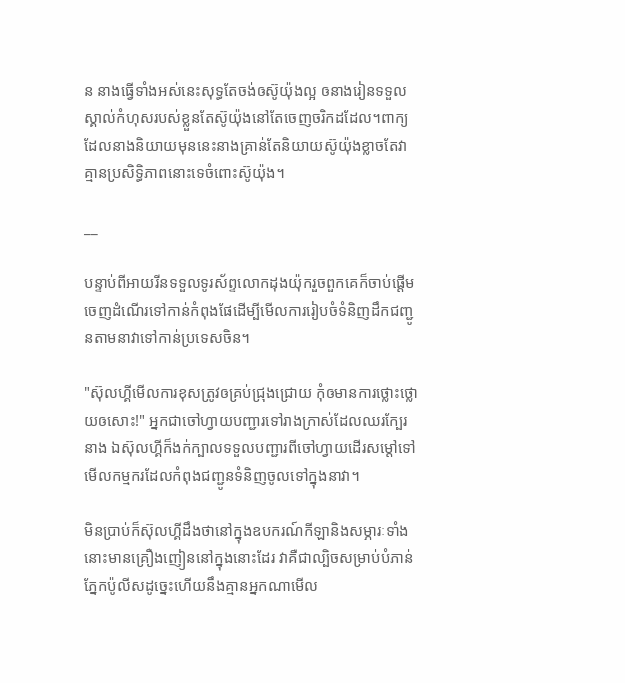ន នាងធ្វើទាំងអស់នេះសុទ្ធតែចង់ឲស៊ូយ៉ុងល្អ ឲនាងរៀនទទួលស្គាល់កំហុសរបស់ខ្លួនតែស៊ូយ៉ុងនៅតែចេញចរិកដដែល។ពាក្យដែលនាងនិយាយមុននេះនាងគ្រាន់តែនិយាយស៊ូយ៉ុងខ្លាចតែវាគ្មានប្រសិទ្ធិភាពនោះទេចំពោះស៊ូយ៉ុង។

__

បន្ទាប់ពីអាយរីនទទួលទូរស័ព្ទលោកដុងយ៉ុករួចពួកគេក៏ចាប់ផ្ដើមចេញដំណើរទៅកាន់កំពុងផែដើម្បីមើលការរៀបចំទំនិញដឹកជញ្ជូនតាមនាវាទៅកាន់ប្រទេសចិន។

"ស៊ុលហ្គីមើលការខុសត្រូវឲគ្រប់ជ្រុងជ្រោយ កុំឲមានការថ្លោះថ្លោយឲសោះ!" អ្នកជាចៅហ្វាយបញ្ជារទៅរាងក្រាស់ដែលឈរក្បែរនាង ឯស៊ុលហ្គីក៏ងក់ក្បាលទទួលបញ្ជារពីចៅហ្វាយដើរសម្ដៅទៅមើលកម្មករដែលកំពុងជញ្ជូនទំនិញចូលទៅក្នុងនាវា។

មិនប្រាប់ក៏ស៊ុលហ្គីដឹងថានៅក្នុងឧបករណ៍កីឡានិងសម្ភារៈទាំងនោះមានគ្រឿងញៀននៅក្នុងនោះដែរ វាគឺជាល្បិចសម្រាប់បំភាន់ភ្នែកប៉ូលីសដូច្នេះហើយនឹងគ្មានអ្នកណាមើល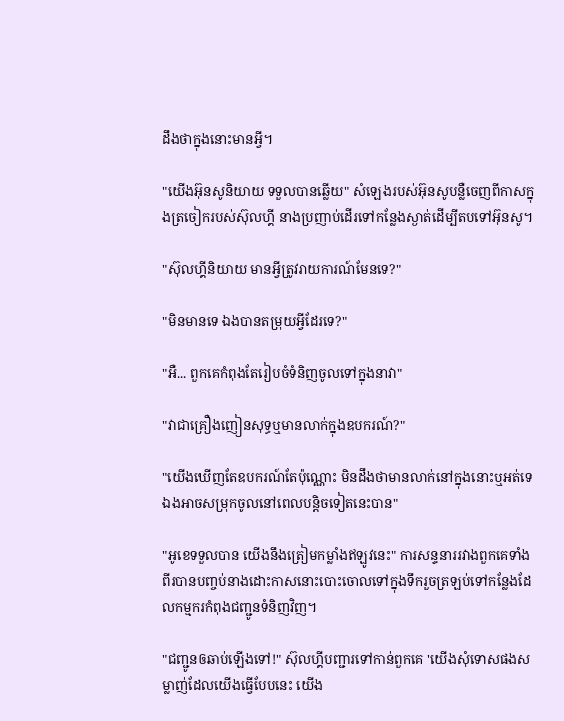ដឹងថាក្នុងនោះមានអ្វី។

"យើងអ៊ុនសូនិយាយ ទទួលបានឆ្លើយ" សំឡេងរបស់អ៊ុនសូបន្លឺចេញពីកាសក្នុងត្រចៀករបស់ស៊ុលហ្គី នាងប្រញាប់ដើរទៅកន្លែងស្ងាត់ដើម្បីតបទៅអ៊ុនសូ។

"ស៊ុលហ្គីនិយាយ មានអ្វីត្រូវរាយការណ៍មែនទេ?"

"មិនមានទេ ឯងបានតម្រុយអ្វីដែរទេ?"

"អឺ... ពួកគេកំពុងតែរៀបចំទំនិញចូលទៅក្នុងនាវា"

"វាជាគ្រឿងញៀនសុទ្ធឬមានលាក់ក្នុងឧបករណ៍?"

"យើងឃើញតែឧបករណ៍តែប៉ុណ្ណោះ មិនដឹងថាមានលាក់នៅក្នុងនោះឬអត់ទេ ឯងអាចសម្រុកចូលនៅពេលបន្តិចទៀតនេះបាន"

"អូខេទទួលបាន យើងនឹងត្រៀមកម្លាំងឥឡូវនេះ" ការសន្ទនាររវាងពួកគេទាំងពីរបានបញ្ចប់នាងដោះកាសនោះបោះចោលទៅក្នុងទឹករួចត្រឡប់ទៅកន្លែងដែលកម្មករកំពុងជញ្ជូនទំនិញវិញ។

"ជញ្ជូនឲឆាប់ឡើងទៅ!" ស៊ុលហ្គីបញ្ជារទៅកាន់ពួកគេ 'យើងសុំទោសផងសម្លាញ់ដែលយើងធ្វើបែបនេះ យើង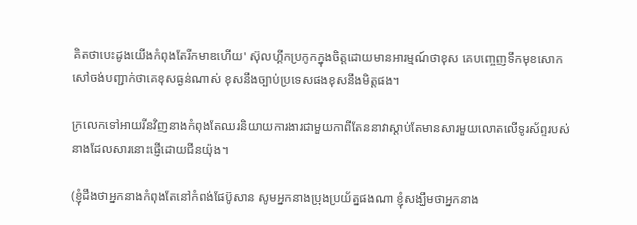គិតថាបេះដូងយើងកំពុងតែរីកមាឌហើយ' ស៊ុលហ្គីកប្រកូកក្នុងចិត្តដោយមានអារម្មណ៍ថាខុស គេបញ្ចេញទឹកមុខសោកសៅចង់បញ្ជាក់ថាគេខុសធ្ងន់ណាស់ ខុសនឹងច្បាប់ប្រទេសផងខុសនឹងមិត្តផង។

ក្រលេកទៅអាយរីនវិញនាងកំពុងតែឈរនិយាយការងារជាមួយកាពីតែននាវាស្តាប់តែមានសារមួយលោតលើទូរស័ព្ទរបស់នាងដែលសារនោះផ្ញើដោយជីនយ៉ុង។

(ខ្ញុំដឹងថាអ្នកនាងកំពុងតែនៅកំពង់ផែប៊ូសាន សូមអ្នកនាងប្រុងប្រយ័ត្នផងណា ខ្ញុំសង្ឃឹមថាអ្នកនាង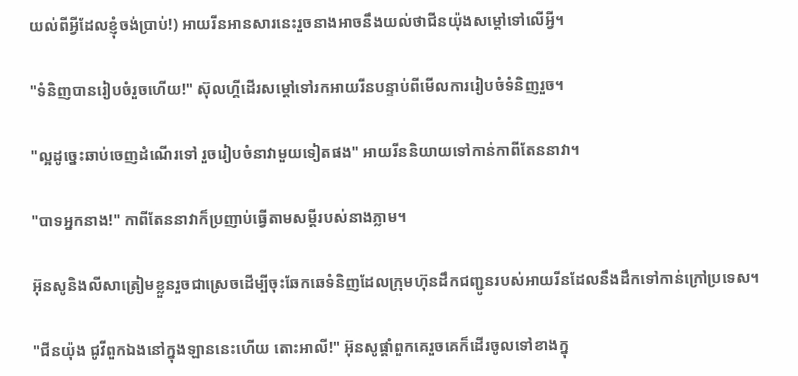យល់ពីអ្វីដែលខ្ញុំចង់ប្រាប់!) អាយរីនអានសារនេះរួចនាងអាចនឹងយល់ថាជីនយ៉ុងសម្ដៅទៅលើអ្វី។

"ទំនិញបានរៀបចំរួចហើយ!" ស៊ុលហ្គីដើរសម្ដៅទៅរកអាយរីនបន្ទាប់ពីមើលការរៀបចំទំនិញរួច។

"ល្អដូច្នេះឆាប់ចេញដំណើរទៅ រួចរៀបចំនាវាមួយទៀតផង" អាយរីននិយាយទៅកាន់កាពីតែននាវា។

"បាទអ្នកនាង!" កាពីតែននាវាក៏ប្រញាប់ធ្វើតាមសម្ដីរបស់នាងភ្លាម។

អ៊ុនសូនិងលីសាត្រៀមខ្លួនរួចជាស្រេចដើម្បីចុះឆែកឆេទំនិញដែលក្រុមហ៊ុនដឹកជញ្ជូនរបស់អាយរីនដែលនឹងដឹកទៅកាន់ក្រៅប្រទេស។

"ជីនយ៉ុង ជូវីពួកឯងនៅក្នុងឡាននេះហើយ តោះអាលី!" អ៊ុនសូផ្ដាំពួកគេរួចគេក៏ដើរចូលទៅខាងក្នុ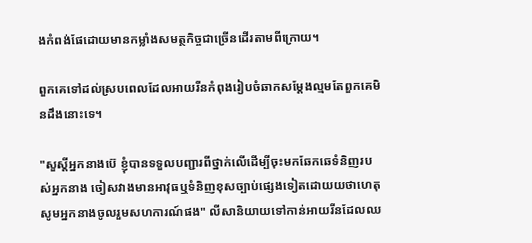ងកំពង់ផែដោយមានកម្លាំងសមត្ថកិច្ចជាច្រើនដើរតាមពីក្រោយ។

ពួកគេទៅដល់ស្របពេលដែលអាយរីនកំពុងរៀបចំឆាកសម្ដែងល្មមតែពួកគេមិនដឹងនោះទេ។

"សួស្ដីអ្នកនាងប៊េ ខ្ញុំបានទទួលបញ្ជារពីថ្នាក់លើដើម្បីចុះមកឆែកឆេទំនិញរបស់អ្នកនាង ចៀសវាងមានអាវុធឬទំនិញខុសច្បាប់ផ្សេងទៀតដោយយថាហេតុ សូមអ្នកនាងចូលរួមសហការណ៍ផង" លីសានិយាយទៅកាន់អាយរីនដែលឈ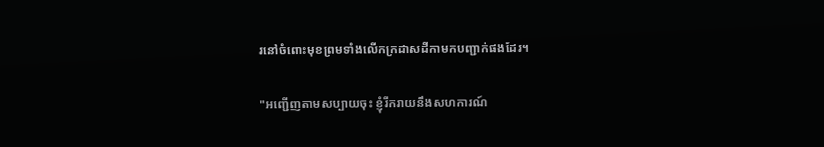រនៅចំពោះមុខព្រមទាំងលើកក្រដាសដីកាមកបញ្ជាក់ផងដែរ។

"អញ្ជើញតាមសប្បាយចុះ ខ្ញុំរីករាយនឹងសហការណ៍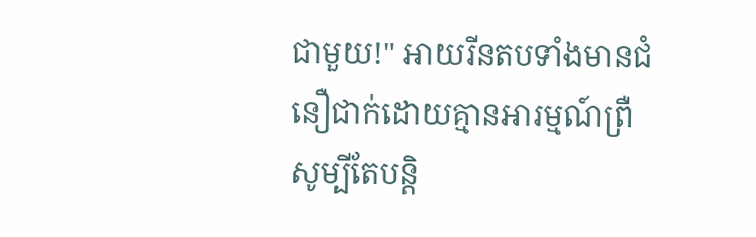ជាមួយ!" អាយរីនតបទាំងមានជំនឿជាក់ដោយគ្មានអារម្មណ៍ព្រឺសូម្បីតែបន្តិ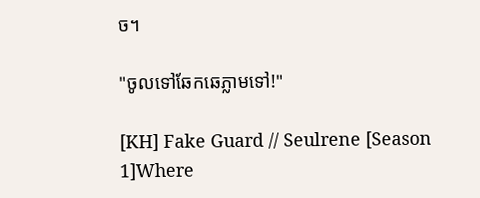ច។

"ចូលទៅឆែកឆេភ្លាមទៅ!"

[KH] Fake Guard // Seulrene [Season 1]Where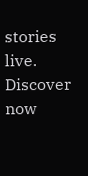stories live. Discover now